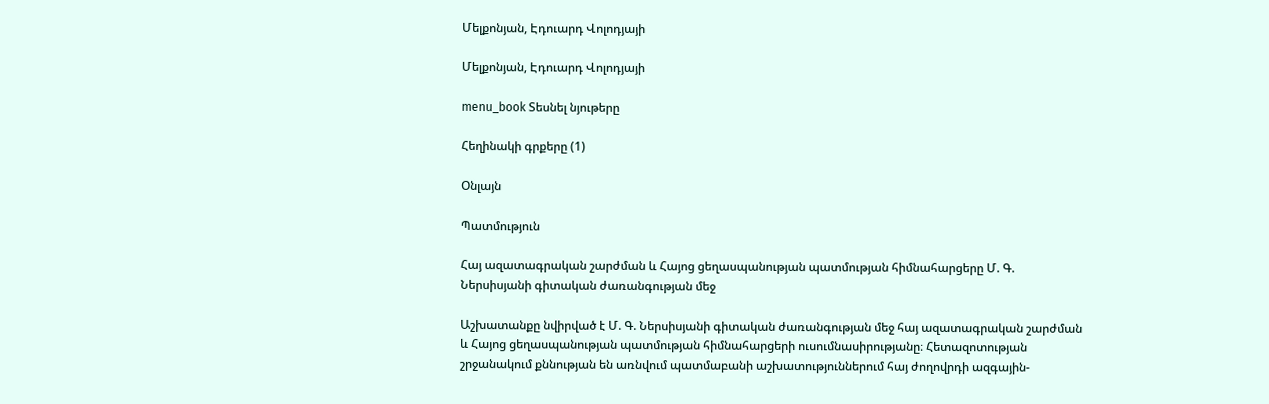Մելքոնյան, Էդուարդ Վոլոդյայի

Մելքոնյան, Էդուարդ Վոլոդյայի

menu_book Տեսնել նյութերը

Հեղինակի գրքերը (1)

Օնլայն

Պատմություն

Հայ ազատագրական շարժման և Հայոց ցեղասպանության պատմության հիմնահարցերը Մ. Գ. Ներսիսյանի գիտական ժառանգության մեջ

Աշխատանքը նվիրված է Մ. Գ. Ներսիսյանի գիտական ժառանգության մեջ հայ ազատագրական շարժման և Հայոց ցեղասպանության պատմության հիմնահարցերի ուսումնասիրությանը։ Հետազոտության շրջանակում քննության են առնվում պատմաբանի աշխատություններում հայ ժողովրդի ազգային-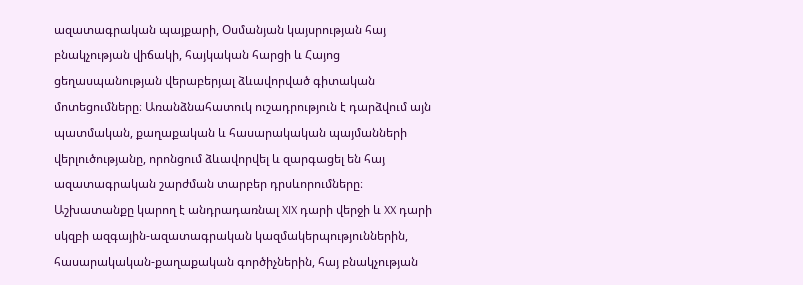ազատագրական պայքարի, Օսմանյան կայսրության հայ բնակչության վիճակի, հայկական հարցի և Հայոց ցեղասպանության վերաբերյալ ձևավորված գիտական մոտեցումները։ Առանձնահատուկ ուշադրություն է դարձվում այն պատմական, քաղաքական և հասարակական պայմանների վերլուծությանը, որոնցում ձևավորվել և զարգացել են հայ ազատագրական շարժման տարբեր դրսևորումները։ Աշխատանքը կարող է անդրադառնալ XIX դարի վերջի և XX դարի սկզբի ազգային-ազատագրական կազմակերպություններին, հասարակական-քաղաքական գործիչներին, հայ բնակչության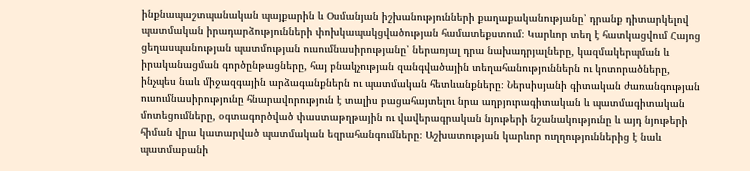ինքնապաշտպանական պայքարին և Օսմանյան իշխանությունների քաղաքականությանը՝ դրանք դիտարկելով պատմական իրադարձությունների փոխկապակցվածության համատեքստում։ Կարևոր տեղ է հատկացվում Հայոց ցեղասպանության պատմության ուսումնասիրությանը՝ ներառյալ դրա նախադրյալները, կազմակերպման և իրականացման գործընթացները, հայ բնակչության զանգվածային տեղահանություններն ու կոտորածները, ինչպես նաև միջազգային արձագանքներն ու պատմական հետևանքները։ Ներսիսյանի գիտական ժառանգության ուսումնասիրությունը հնարավորություն է տալիս բացահայտելու նրա աղբյուրագիտական և պատմագիտական մոտեցումները, օգտագործված փաստաթղթային ու վավերագրական նյութերի նշանակությունը և այդ նյութերի հիման վրա կատարված պատմական եզրահանգումները։ Աշխատության կարևոր ուղղություններից է նաև պատմաբանի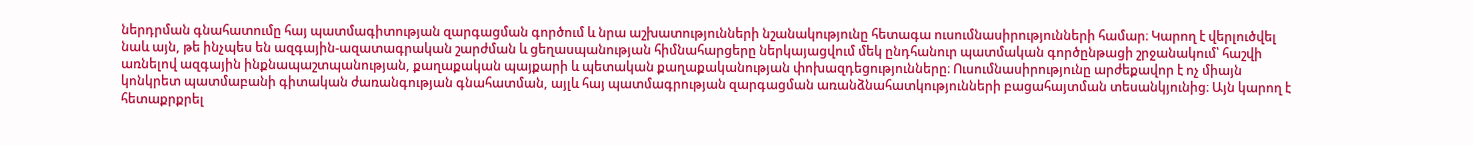ներդրման գնահատումը հայ պատմագիտության զարգացման գործում և նրա աշխատությունների նշանակությունը հետագա ուսումնասիրությունների համար։ Կարող է վերլուծվել նաև այն, թե ինչպես են ազգային-ազատագրական շարժման և ցեղասպանության հիմնահարցերը ներկայացվում մեկ ընդհանուր պատմական գործընթացի շրջանակում՝ հաշվի առնելով ազգային ինքնապաշտպանության, քաղաքական պայքարի և պետական քաղաքականության փոխազդեցությունները։ Ուսումնասիրությունը արժեքավոր է ոչ միայն կոնկրետ պատմաբանի գիտական ժառանգության գնահատման, այլև հայ պատմագրության զարգացման առանձնահատկությունների բացահայտման տեսանկյունից։ Այն կարող է հետաքրքրել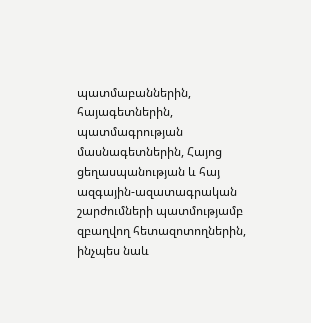պատմաբաններին, հայագետներին, պատմագրության մասնագետներին, Հայոց ցեղասպանության և հայ ազգային-ազատագրական շարժումների պատմությամբ զբաղվող հետազոտողներին, ինչպես նաև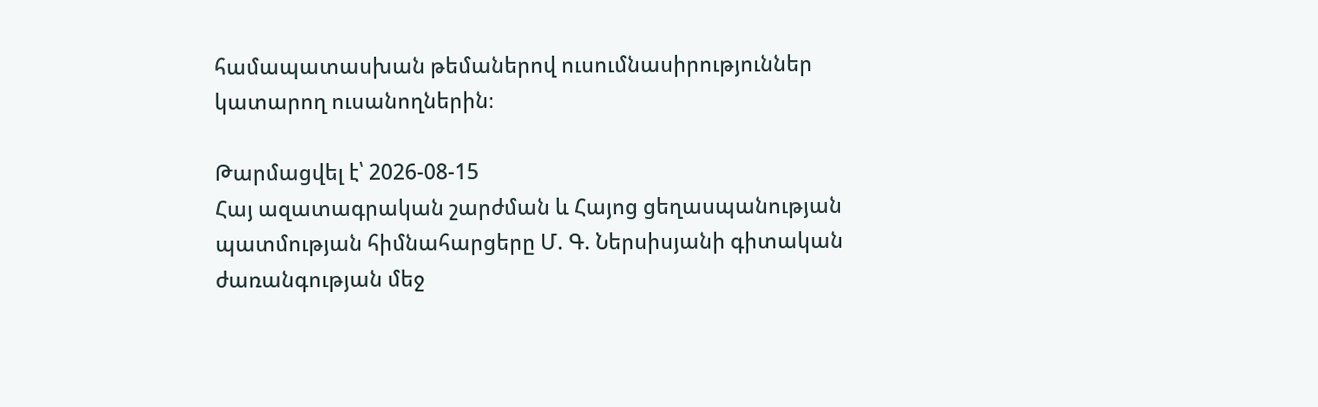համապատասխան թեմաներով ուսումնասիրություններ կատարող ուսանողներին։

Թարմացվել է՝ 2026-08-15
Հայ ազատագրական շարժման և Հայոց ցեղասպանության պատմության հիմնահարցերը Մ. Գ. Ներսիսյանի գիտական ժառանգության մեջ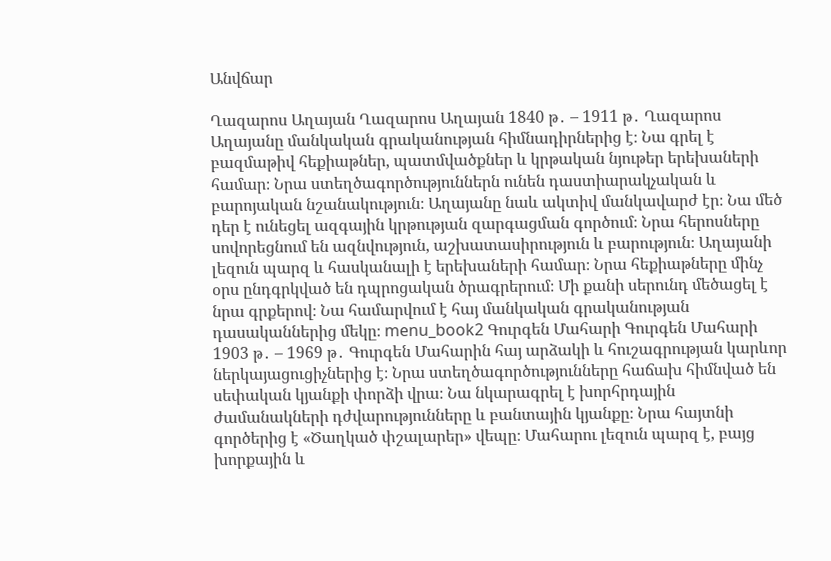Անվճար

Ղազարոս Աղայան Ղազարոս Աղայան 1840 թ․ – 1911 թ․ Ղազարոս Աղայանը մանկական գրականության հիմնադիրներից է։ Նա գրել է բազմաթիվ հեքիաթներ, պատմվածքներ և կրթական նյութեր երեխաների համար։ Նրա ստեղծագործություններն ունեն դաստիարակչական և բարոյական նշանակություն։ Աղայանը նաև ակտիվ մանկավարժ էր։ Նա մեծ դեր է ունեցել ազգային կրթության զարգացման գործում։ Նրա հերոսները սովորեցնում են ազնվություն, աշխատասիրություն և բարություն։ Աղայանի լեզուն պարզ և հասկանալի է երեխաների համար։ Նրա հեքիաթները մինչ օրս ընդգրկված են դպրոցական ծրագրերում։ Մի քանի սերունդ մեծացել է նրա գրքերով։ Նա համարվում է հայ մանկական գրականության դասականներից մեկը։ menu_book2 Գուրգեն Մահարի Գուրգեն Մահարի 1903 թ․ – 1969 թ․ Գուրգեն Մահարին հայ արձակի և հուշագրության կարևոր ներկայացուցիչներից է։ Նրա ստեղծագործությունները հաճախ հիմնված են սեփական կյանքի փորձի վրա։ Նա նկարագրել է խորհրդային ժամանակների դժվարությունները և բանտային կյանքը։ Նրա հայտնի գործերից է «Ծաղկած փշալարեր» վեպը։ Մահարու լեզուն պարզ է, բայց խորքային և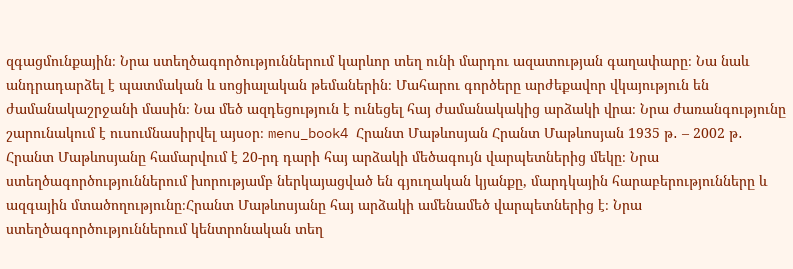զգացմունքային։ Նրա ստեղծագործություններում կարևոր տեղ ունի մարդու ազատության գաղափարը։ Նա նաև անդրադարձել է պատմական և սոցիալական թեմաներին։ Մահարու գործերը արժեքավոր վկայություն են ժամանակաշրջանի մասին։ Նա մեծ ազդեցություն է ունեցել հայ ժամանակակից արձակի վրա։ Նրա ժառանգությունը շարունակում է ուսումնասիրվել այսօր։ menu_book4 Հրանտ Մաթևոսյան Հրանտ Մաթևոսյան 1935 թ․ – 2002 թ․ Հրանտ Մաթևոսյանը համարվում է 20-րդ դարի հայ արձակի մեծագույն վարպետներից մեկը։ Նրա ստեղծագործություններում խորությամբ ներկայացված են գյուղական կյանքը, մարդկային հարաբերությունները և ազգային մտածողությունը։Հրանտ Մաթևոսյանը հայ արձակի ամենամեծ վարպետներից է։ Նրա ստեղծագործություններում կենտրոնական տեղ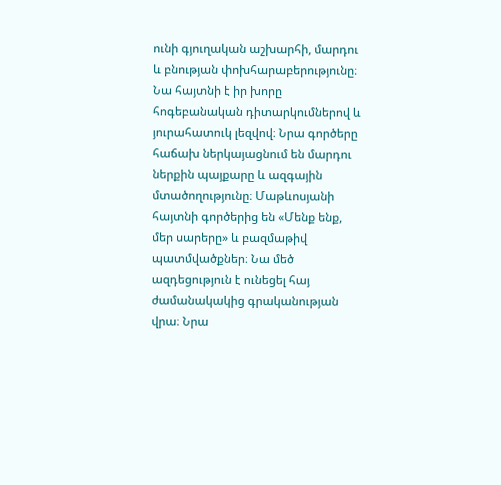ունի գյուղական աշխարհի, մարդու և բնության փոխհարաբերությունը։ Նա հայտնի է իր խորը հոգեբանական դիտարկումներով և յուրահատուկ լեզվով։ Նրա գործերը հաճախ ներկայացնում են մարդու ներքին պայքարը և ազգային մտածողությունը։ Մաթևոսյանի հայտնի գործերից են «Մենք ենք, մեր սարերը» և բազմաթիվ պատմվածքներ։ Նա մեծ ազդեցություն է ունեցել հայ ժամանակակից գրականության վրա։ Նրա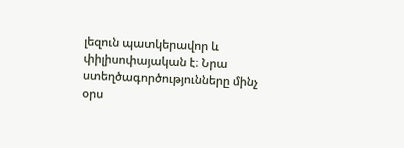լեզուն պատկերավոր և փիլիսոփայական է։ Նրա ստեղծագործությունները մինչ օրս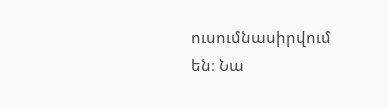ուսումնասիրվում են։ Նա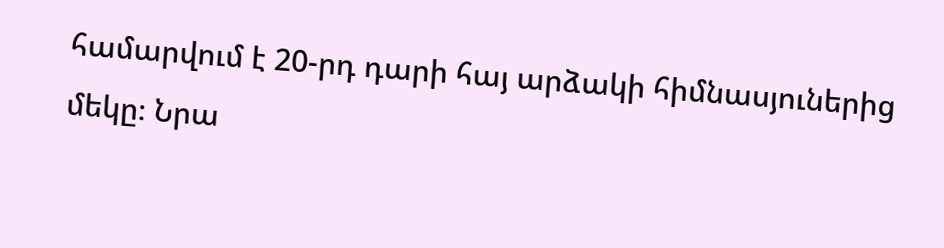համարվում է 20-րդ դարի հայ արձակի հիմնասյուներից մեկը։ Նրա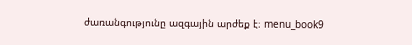ժառանգությունը ազգային արժեք է։ menu_book9